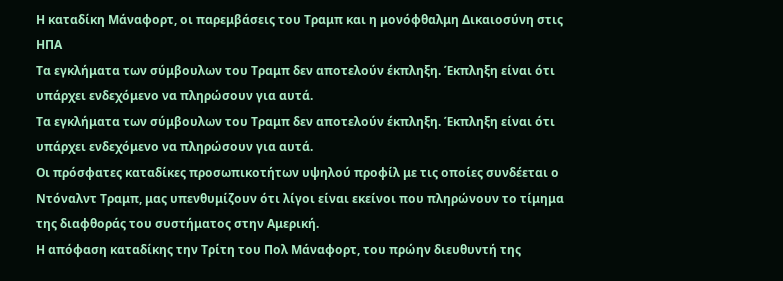Η καταδίκη Μάναφορτ, οι παρεμβάσεις του Τραμπ και η μονόφθαλμη Δικαιοσύνη στις ΗΠΑ
Τα εγκλήματα των σύμβουλων του Τραμπ δεν αποτελούν έκπληξη. Έκπληξη είναι ότι υπάρχει ενδεχόμενο να πληρώσουν για αυτά.
Τα εγκλήματα των σύμβουλων του Τραμπ δεν αποτελούν έκπληξη. Έκπληξη είναι ότι υπάρχει ενδεχόμενο να πληρώσουν για αυτά.
Οι πρόσφατες καταδίκες προσωπικοτήτων υψηλού προφίλ με τις οποίες συνδέεται ο Ντόναλντ Τραμπ, μας υπενθυμίζουν ότι λίγοι είναι εκείνοι που πληρώνουν το τίμημα της διαφθοράς του συστήματος στην Αμερική.
Η απόφαση καταδίκης την Τρίτη του Πολ Μάναφορτ, του πρώην διευθυντή της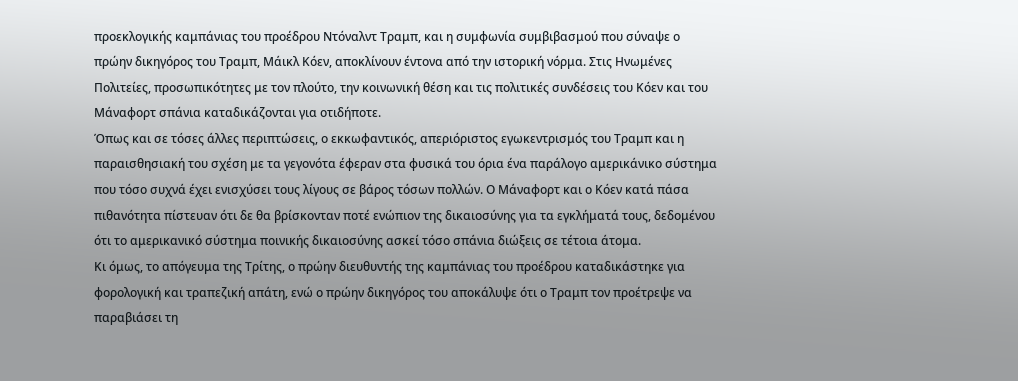προεκλογικής καμπάνιας του προέδρου Ντόναλντ Τραμπ, και η συμφωνία συμβιβασμού που σύναψε ο πρώην δικηγόρος του Τραμπ, Μάικλ Κόεν, αποκλίνουν έντονα από την ιστορική νόρμα. Στις Ηνωμένες Πολιτείες, προσωπικότητες με τον πλούτο, την κοινωνική θέση και τις πολιτικές συνδέσεις του Κόεν και του Μάναφορτ σπάνια καταδικάζονται για οτιδήποτε.
Όπως και σε τόσες άλλες περιπτώσεις, ο εκκωφαντικός, απεριόριστος εγωκεντρισμός του Τραμπ και η παραισθησιακή του σχέση με τα γεγονότα έφεραν στα φυσικά του όρια ένα παράλογο αμερικάνικο σύστημα που τόσο συχνά έχει ενισχύσει τους λίγους σε βάρος τόσων πολλών. Ο Μάναφορτ και ο Κόεν κατά πάσα πιθανότητα πίστευαν ότι δε θα βρίσκονταν ποτέ ενώπιον της δικαιοσύνης για τα εγκλήματά τους, δεδομένου ότι το αμερικανικό σύστημα ποινικής δικαιοσύνης ασκεί τόσο σπάνια διώξεις σε τέτοια άτομα.
Κι όμως, το απόγευμα της Τρίτης, ο πρώην διευθυντής της καμπάνιας του προέδρου καταδικάστηκε για φορολογική και τραπεζική απάτη, ενώ ο πρώην δικηγόρος του αποκάλυψε ότι ο Τραμπ τον προέτρεψε να παραβιάσει τη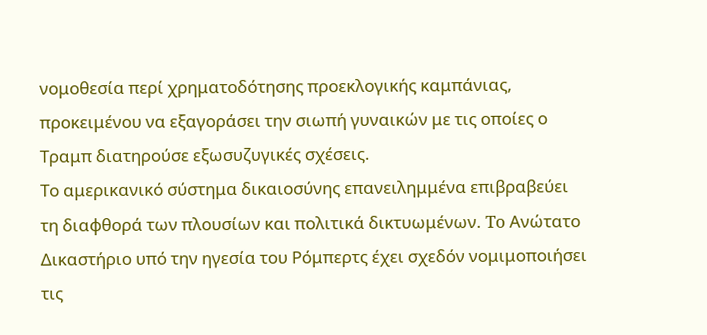νομοθεσία περί χρηματοδότησης προεκλογικής καμπάνιας, προκειμένου να εξαγοράσει την σιωπή γυναικών με τις οποίες ο Τραμπ διατηρούσε εξωσυζυγικές σχέσεις.
Το αμερικανικό σύστημα δικαιοσύνης επανειλημμένα επιβραβεύει τη διαφθορά των πλουσίων και πολιτικά δικτυωμένων. To Ανώτατο Δικαστήριο υπό την ηγεσία του Ρόμπερτς έχει σχεδόν νομιμοποιήσει τις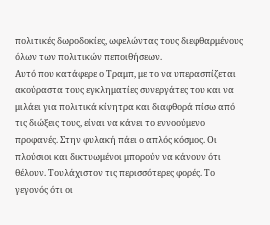πολιτικές δωροδοκίες, ωφελώντας τους διεφθαρμένους όλων των πολιτικών πεποιθήσεων.
Αυτό που κατάφερε ο Τραμπ, με το να υπερασπίζεται ακούραστα τους εγκληματίες συνεργάτες του και να μιλάει για πολιτικά κίνητρα και διαφθορά πίσω από τις διώξεις τους, είναι να κάνει το εννοούμενο προφανές. Στην φυλακή πάει ο απλός κόσμος. Οι πλούσιοι και δικτυωμένοι μπορούν να κάνουν ότι θέλουν. Τουλάχιστον τις περισσότερες φορές. Το γεγονός ότι οι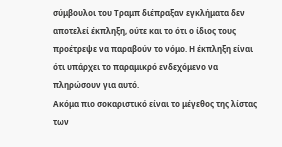σύμβουλοι του Τραμπ διέπραξαν εγκλήματα δεν αποτελεί έκπληξη, ούτε και το ότι ο ίδιος τους προέτρεψε να παραβούν το νόμο. Η έκπληξη είναι ότι υπάρχει το παραμικρό ενδεχόμενο να πληρώσουν για αυτό.
Ακόμα πιο σοκαριστικό είναι το μέγεθος της λίστας των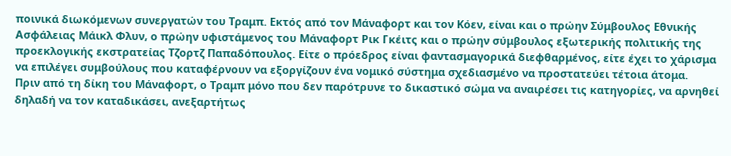ποινικά διωκόμενων συνεργατών του Τραμπ. Εκτός από τον Μάναφορτ και τον Κόεν, είναι και ο πρώην Σύμβουλος Εθνικής Ασφάλειας Μάικλ Φλυν, ο πρώην υφιστάμενος του Μάναφορτ Ρικ Γκέιτς και ο πρώην σύμβουλος εξωτερικής πολιτικής της προεκλογικής εκστρατείας Τζορτζ Παπαδόπουλος. Είτε ο πρόεδρος είναι φαντασμαγορικά διεφθαρμένος, είτε έχει το χάρισμα να επιλέγει συμβούλους που καταφέρνουν να εξοργίζουν ένα νομικό σύστημα σχεδιασμένο να προστατεύει τέτοια άτομα.
Πριν από τη δίκη του Μάναφορτ, ο Τραμπ μόνο που δεν παρότρυνε το δικαστικό σώμα να αναιρέσει τις κατηγορίες, να αρνηθεί δηλαδή να τον καταδικάσει, ανεξαρτήτως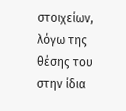στοιχείων, λόγω της θέσης του στην ίδια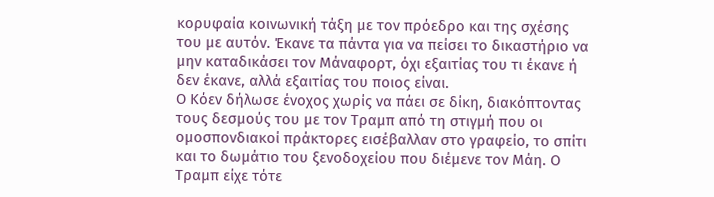κορυφαία κοινωνική τάξη με τον πρόεδρο και της σχέσης του με αυτόν. Έκανε τα πάντα για να πείσει το δικαστήριο να μην καταδικάσει τον Μάναφορτ, όχι εξαιτίας του τι έκανε ή δεν έκανε, αλλά εξαιτίας του ποιος είναι.
Ο Κόεν δήλωσε ένοχος χωρίς να πάει σε δίκη, διακόπτοντας τους δεσμούς του με τον Τραμπ από τη στιγμή που οι ομοσπονδιακοί πράκτορες εισέβαλλαν στο γραφείο, το σπίτι και το δωμάτιο του ξενοδοχείου που διέμενε τον Μάη. Ο Τραμπ είχε τότε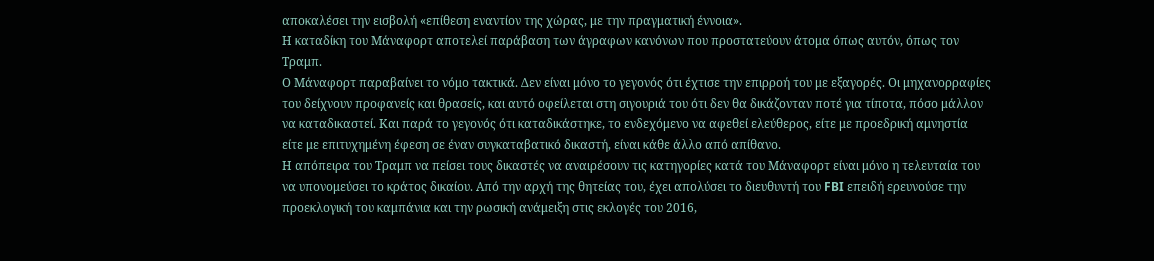αποκαλέσει την εισβολή «επίθεση εναντίον της χώρας, με την πραγματική έννοια».
Η καταδίκη του Μάναφορτ αποτελεί παράβαση των άγραφων κανόνων που προστατεύουν άτομα όπως αυτόν, όπως τον Τραμπ.
Ο Μάναφορτ παραβαίνει το νόμο τακτικά. Δεν είναι μόνο το γεγονός ότι έχτισε την επιρροή του με εξαγορές. Οι μηχανορραφίες του δείχνουν προφανείς και θρασείς, και αυτό οφείλεται στη σιγουριά του ότι δεν θα δικάζονταν ποτέ για τίποτα, πόσο μάλλον να καταδικαστεί. Και παρά το γεγονός ότι καταδικάστηκε, το ενδεχόμενο να αφεθεί ελεύθερος, είτε με προεδρική αμνηστία είτε με επιτυχημένη έφεση σε έναν συγκαταβατικό δικαστή, είναι κάθε άλλο από απίθανο.
Η απόπειρα του Τραμπ να πείσει τους δικαστές να αναιρέσουν τις κατηγορίες κατά του Μάναφορτ είναι μόνο η τελευταία του να υπονομεύσει το κράτος δικαίου. Από την αρχή της θητείας του, έχει απολύσει το διευθυντή του FBI επειδή ερευνούσε την προεκλογική του καμπάνια και την ρωσική ανάμειξη στις εκλογές του 2016,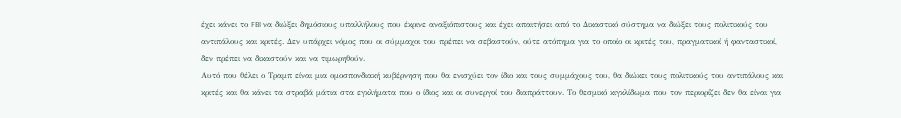έχει κάνει το FBI να διώξει δημόσιους υπαλλήλους που έκρινε αναξιόπιστους και έχει απαιτήσει από το Δικαστικό σύστημα να διώξει τους πολιτικούς του αντιπάλους και κριτές. Δεν υπάρχει νόμος που οι σύμμαχοι του πρέπει να σεβαστούν, ούτε ατόπημα για το οποίο οι κριτές του, πραγματικοί ή φανταστικοί, δεν πρέπει να δικαστούν και να τιμωρηθούν.
Αυτό που θέλει ο Τραμπ είναι μια ομοσπονδιακή κυβέρνηση που θα ενισχύει τον ίδιο και τους συμμάχους του, θα διώκει τους πολιτικούς του αντιπάλους και κριτές και θα κάνει τα στραβά μάτια στα εγκλήματα που ο ίδιος και οι συνεργοί του διαπράττουν. Το θεσμικό κιγκλίδωμα που τον περιορίζει δεν θα είναι για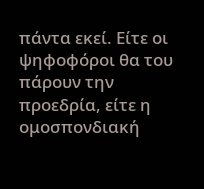πάντα εκεί. Είτε οι ψηφοφόροι θα του πάρουν την προεδρία, είτε η ομοσπονδιακή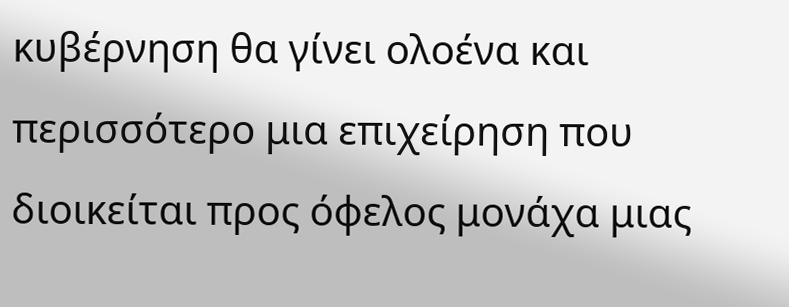κυβέρνηση θα γίνει ολοένα και περισσότερο μια επιχείρηση που διοικείται προς όφελος μονάχα μιας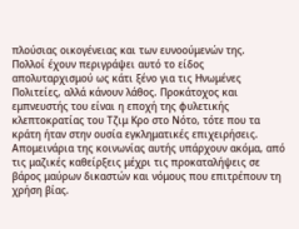πλούσιας οικογένειας και των ευνοούμενών της.
Πολλοί έχουν περιγράψει αυτό το είδος απολυταρχισμού ως κάτι ξένο για τις Ηνωμένες Πολιτείες, αλλά κάνουν λάθος. Προκάτοχος και εμπνευστής του είναι η εποχή της φυλετικής κλεπτοκρατίας του Τζιμ Κρο στο Νότο, τότε που τα κράτη ήταν στην ουσία εγκληματικές επιχειρήσεις.
Απομεινάρια της κοινωνίας αυτής υπάρχουν ακόμα, από τις μαζικές καθείρξεις μέχρι τις προκαταλήψεις σε βάρος μαύρων δικαστών και νόμους που επιτρέπουν τη χρήση βίας.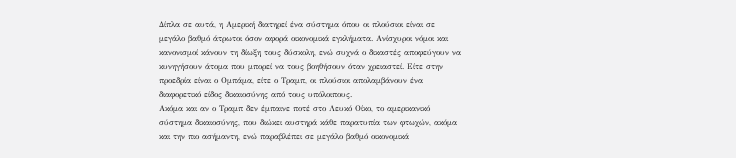Δίπλα σε αυτά, η Αμερική διατηρεί ένα σύστημα όπου οι πλούσιοι είναι σε μεγάλο βαθμό άτρωτοι όσον αφορά οικονομικά εγκλήματα. Ανίσχυροι νόμοι και κανονισμοί κάνουν τη δίωξη τους δύσκολη, ενώ συχνά ο δικαστές αποφεύγουν να κυνηγήσουν άτομα που μπορεί να τους βοηθήσουν όταν χρειαστεί. Είτε στην προεδρία είναι ο Ομπάμα, είτε ο Τραμπ, οι πλούσιοι απολαμβάνουν ένα διαφορετικό είδος δικαιοσύνης από τους υπόλοιπους.
Ακόμα και αν ο Τραμπ δεν έμπαινε ποτέ στο Λευκό Οίκο, το αμερικανικό σύστημα δικαιοσύνης, που διώκει αυστηρά κάθε παρατυπία των φτωχών, ακόμα και την πιο ασήμαντη, ενώ παραβλέπει σε μεγάλο βαθμό οικονομικά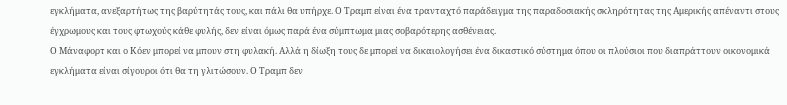εγκλήματα, ανεξαρτήτως της βαρύτητάς τους, και πάλι θα υπήρχε. Ο Τραμπ είναι ένα τρανταχτό παράδειγμα της παραδοσιακής σκληρότητας της Αμερικής απέναντι στους έγχρωμους και τους φτωχούς κάθε φυλής, δεν είναι όμως παρά ένα σύμπτωμα μιας σοβαρότερης ασθένειας.
Ο Μάναφορτ και ο Κόεν μπορεί να μπουν στη φυλακή. Αλλά η δίωξη τους δε μπορεί να δικαιολογήσει ένα δικαστικό σύστημα όπου οι πλούσιοι που διαπράττουν οικονομικά εγκλήματα είναι σίγουροι ότι θα τη γλιτώσουν. Ο Τραμπ δεν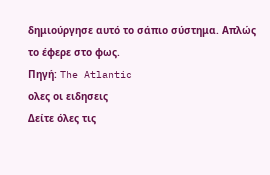δημιούργησε αυτό το σάπιο σύστημα. Απλώς το έφερε στο φως.
Πηγή: The Atlantic
ολες οι ειδησεις
Δείτε όλες τις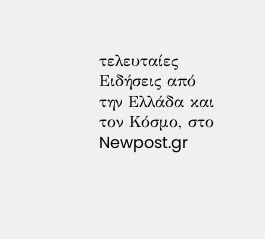τελευταίες Ειδήσεις από την Ελλάδα και τον Κόσμο, στο Newpost.gr